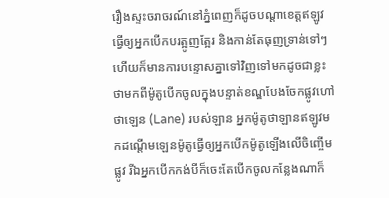រឿងស្ទះចរាចរណ៍នៅភ្នំពេញក៏ដូចបណ្ដាខេត្តឥឡូវធ្វើឲ្យអ្នកបើកបរត្អូញត្អែរ និងកាន់តែធុញទ្រាន់ទៅៗហើយក៏មានការបន្ទោសគ្នាទៅវិញទៅមកដូចជាខ្លះថាមកពីម៉ូតូបើកចូលក្នុងបន្ទាត់ខណ្ឌបែងចែកផ្លូវហៅថាឡេន (Lane) របស់ឡាន អ្នកម៉ូតូថាឡានឥឡូវមកដណ្តើមឡេនម៉ូតូធ្វើឲ្យអ្នកបើកម៉ូតូឡើងលើចិញ្ចើមផ្លូវ រីឯអ្នកបើកកង់បីក៏ចេះតែបើកចូលកន្លែងណាក៏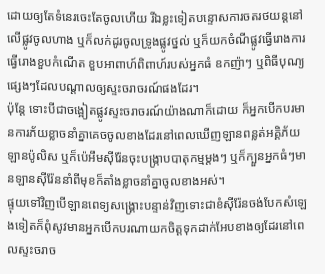ដោយឲ្យតែទំនេរចេះតែចូលហើយ រីឯខ្លះទៀតបន្ទោសការចតរថយន្តនៅលើផ្លូវចូលហាង ឬក៏លក់ដូរចូលទ្រូងផ្លូវថ្នល់ ឬក៏យកចំណីផ្លូវធ្វើរោងការ ធ្វើរោងខួបកំណើត ខួបអាពាហ៍ពិពាហ៍របស់អ្នកធំ ឧកញ៉ាៗ ឬពិធីបុណ្យផ្សេងៗដែលបណ្តាលឲ្យស្ទះចរាចរណ៍ផងដែរ។
ប៉ុន្តែ ទោះបីជាចង្អៀតផ្លូវស្ទះចរាចរណ៍យ៉ាងណាក៏ដោយ ក៏អ្នកបើកបរមានការភ័យខ្លាចនាំគ្នាគេចចូលខាងដែរនៅពេលឃើញឡានពន្លត់អគ្គិភ័យ ឡានប៉ូលិស ឬក៏ប៉េអឹមស៊ីរ៉ែនចុះបង្ក្រាបបាតុកម្មម្តងៗ ឬក៏ក្បួនអ្នកធំៗមានឡានស៊ីរ៉ែននាំពីមុខក៏តាំងខ្លាចនាំគ្នាចូលខាងអស់។
ផ្ទុយទៅវិញបើឡានពេទ្យសង្គ្រោះបន្ទាន់វិញទោះជាខំស៊ីរ៉ែនចង់បែកសំឡេងទៀតក៏ពុំសូវមានអ្នកបើកបរណាយកចិត្តទុកដាក់អែបខាងឲ្យដែរនៅពេលស្ទះចរាច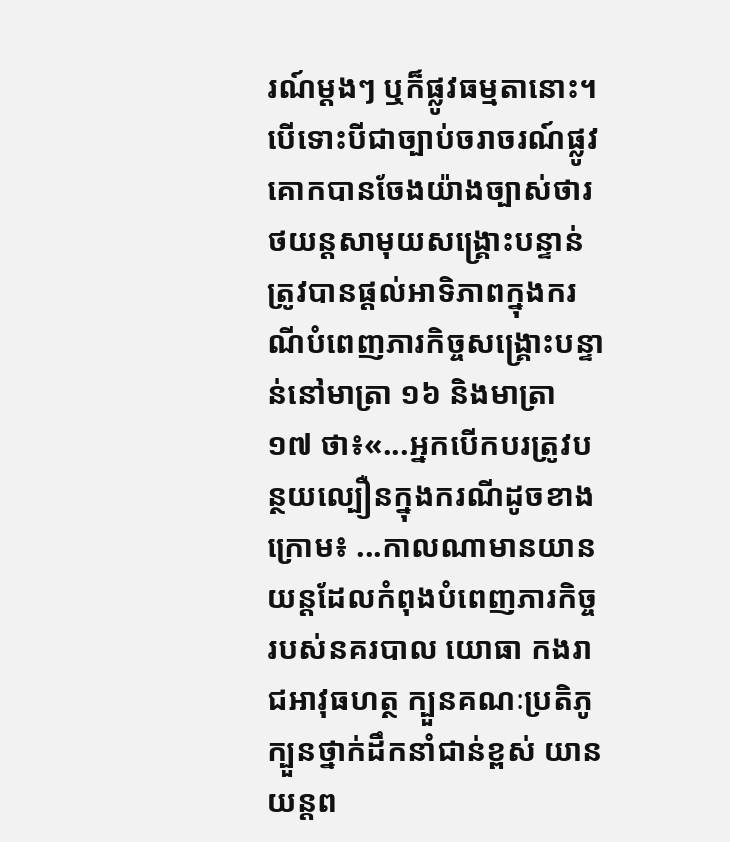រណ៍ម្តងៗ ឬក៏ផ្លូវធម្មតានោះ។
បើទោះបីជាច្បាប់ចរាចរណ៍ផ្លូវគោកបានចែងយ៉ាងច្បាស់ថារថយន្តសាមុយសង្គ្រោះបន្ទាន់ត្រូវបានផ្តល់អាទិភាពក្នុងករណីបំពេញភារកិច្ចសង្គ្រោះបន្ទាន់នៅមាត្រា ១៦ និងមាត្រា ១៧ ថា៖«...អ្នកបើកបរត្រូវបន្ថយល្បឿនក្នុងករណីដូចខាងក្រោម៖ ...កាលណាមានយានយន្តដែលកំពុងបំពេញភារកិច្ចរបស់នគរបាល យោធា កងរាជអាវុធហត្ថ ក្បួនគណៈប្រតិភូ ក្បួនថ្នាក់ដឹកនាំជាន់ខ្ពស់ យានយន្តព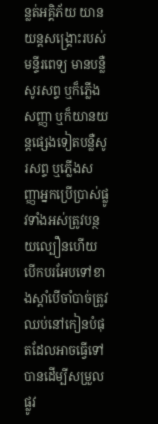ន្លត់អគ្គិភ័យ យានយន្តសង្គ្រោះរបស់មន្ទីរពេទ្យ មានបន្លឺសូរសព្ទ ឬក៏ភ្លើងសញ្ញា ឬក៏យានយន្តផ្សេងទៀតបន្លឺសូរសព្ទ ឬភ្លើងសញ្ញាអ្នកប្រើប្រាស់ផ្លូវទាំងអស់ត្រូវបន្ថយល្បឿនហើយបើកបរអែបទៅខាងស្តាំបើចាំបាច់ត្រូវឈប់នៅកៀនបំផុតដែលអាចធ្វើទៅបានដើម្បីសម្រួលផ្លូវ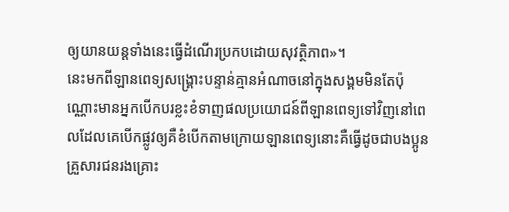ឲ្យយានយន្តទាំងនេះធ្វើដំណើរប្រកបដោយសុវត្ថិភាព»។
នេះមកពីឡានពេទ្យសង្គ្រោះបន្ទាន់គ្មានអំណាចនៅក្នុងសង្គមមិនតែប៉ុណ្ណោះមានអ្នកបើកបរខ្លះខំទាញផលប្រយោជន៍ពីឡានពេទ្យទៅវិញនៅពេលដែលគេបើកផ្លូវឲ្យគឺខំបើកតាមក្រោយឡានពេទ្យនោះគឺធ្វើដូចជាបងប្អូនគ្រួសារជនរងគ្រោះ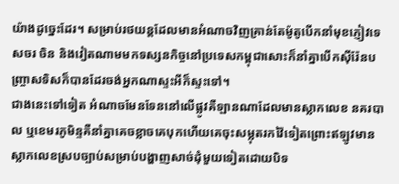យ៉ាងដូច្នេះដែរ។ សម្រាប់រថយន្តដែលមានអំណាចវិញគ្រាន់តែម៉ូតូបើកនាំមុខភ្ញៀវទេសចរ ចិន និងវៀតណាមមកទស្សនកិច្ចនៅប្រទេសកម្ពុជាសោះក៏នាំគ្នាបើកស៊ីរ៉ែនបញ្ច្រាសទិសក៏បានដែរចង់អ្នកណាស្ទះអីក៏ស្ទះទៅ។
ជាងនេះទៅទៀត អំណាចមែនទែននៅលើផ្លូវគឺឡានណាដែលមានស្លាកលេខ នគរបាល ឬខេមរភូមិន្ទគឺនាំគ្នាគេចខ្លាចគេបុកហើយគេចុះសម្លុតរកវ៉ៃទៀតព្រោះឥឡូវមានស្លាកលេខស្របច្បាប់សម្រាប់បង្ហាញសាច់ដុំមួយទៀតដោយបិទ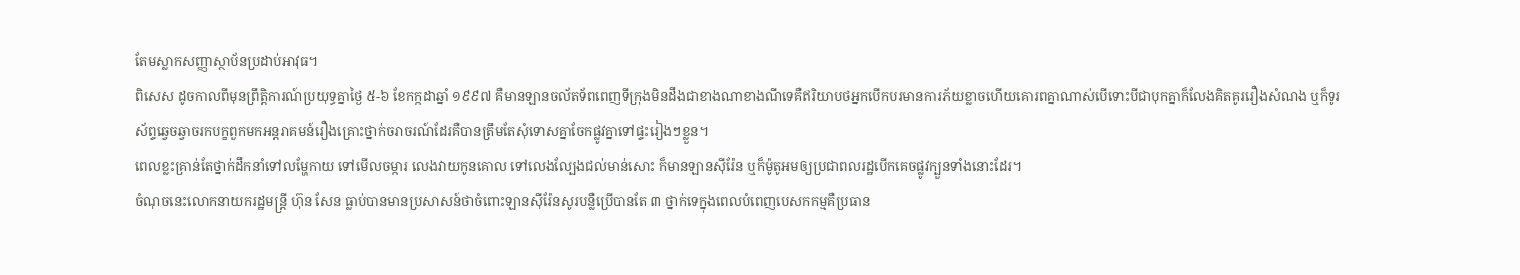តែមស្លាកសញ្ញាស្ថាប័នប្រដាប់អាវុធ។
ពិសេស ដូចកាលពីមុនព្រឹត្តិការណ៍ប្រយុទ្ធគ្នាថ្ងៃ ៥-៦ ខែកក្កដាឆ្នាំ ១៩៩៧ គឺមានឡានចល័តទ័ពពេញទីក្រុងមិនដឹងជាខាងណាខាងណីទេគឺឥរិយាបថអ្នកបើកបរមានការភ័យខ្លាចហើយគោរពគ្នាណាស់បើទោះបីជាបុកគ្នាក៏លែងគិតគូររឿងសំណង ឬក៏ទូរស័ព្ទឆ្វេចឆ្វាចរកបក្ខពួកមកអន្តរាគមន៍រឿងគ្រោះថ្នាក់ចរាចរណ៍ដែរគឺបានត្រឹមតែសុំទោសគ្នាចែកផ្លូវគ្នាទៅផ្ទះរៀងៗខ្លួន។
ពេលខ្លះគ្រាន់តែថ្នាក់ដឹកនាំទៅលម្ហែកាយ ទៅមើលចម្ការ លេងវាយកូនគោល ទៅលេងល្បែងជល់មាន់សោះ ក៏មានឡានស៊ីរ៉ែន ឬក៏ម៉ូតូអមឲ្យប្រជាពលរដ្ឋបើកគេចផ្លូវក្បួនទាំងនោះដែរ។
ចំណុចនេះលោកនាយករដ្ឋមន្ត្រី ហ៊ុន សែន ធ្លាប់បានមានប្រសាសន៍ថាចំពោះឡានស៊ីរ៉ែនសូរបន្លឺប្រើបានតែ ៣ ថ្នាក់ទេក្នុងពេលបំពេញបេសកកម្មគឺប្រធាន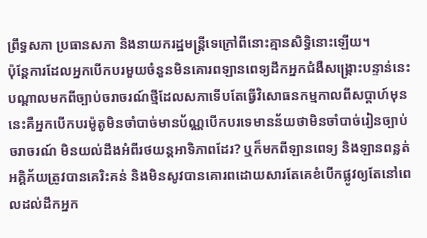ព្រឹទ្ធសភា ប្រធានសភា និងនាយករដ្ឋមន្ត្រីទេក្រៅពីនោះគ្មានសិទ្ធិនោះឡើយ។
ប៉ុន្តែការដែលអ្នកបើកបរមួយចំនួនមិនគោរពឡានពេទ្យដឹកអ្នកជំងឺសង្គ្រោះបន្ទាន់នេះបណ្តាលមកពីច្បាប់ចរាចរណ៍ថ្មីដែលសភាទើបតែធ្វើវិសោធនកម្មកាលពីសប្តាហ៍មុននេះគឺអ្នកបើកបរម៉ូតូមិនចាំបាច់មានប័ណ្ណបើកបរទេមានន័យថាមិនចាំបាច់រៀនច្បាប់ចរាចរណ៍ មិនយល់ដឹងអំពីរថយន្តអាទិភាពដែរ? ឬក៏មកពីឡានពេទ្យ និងឡានពន្លត់អគ្គិភ័យត្រូវបានគេរិះគន់ និងមិនសូវបានគោរពដោយសារតែគេខំបើកផ្លូវឲ្យតែនៅពេលដល់ដឹកអ្នក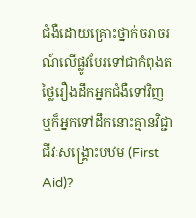ជំងឺដោយគ្រោះថ្នាក់ចរាចរណ៍លើផ្លូវបែរទៅជាកំពុងតថ្លៃរឿងដឹកអ្នកជំងឺទៅវិញ ឬក៏អ្នកទៅដឹកនោះគ្មានវិជ្ជាជីវៈសង្គ្រោះបឋម (First Aid)?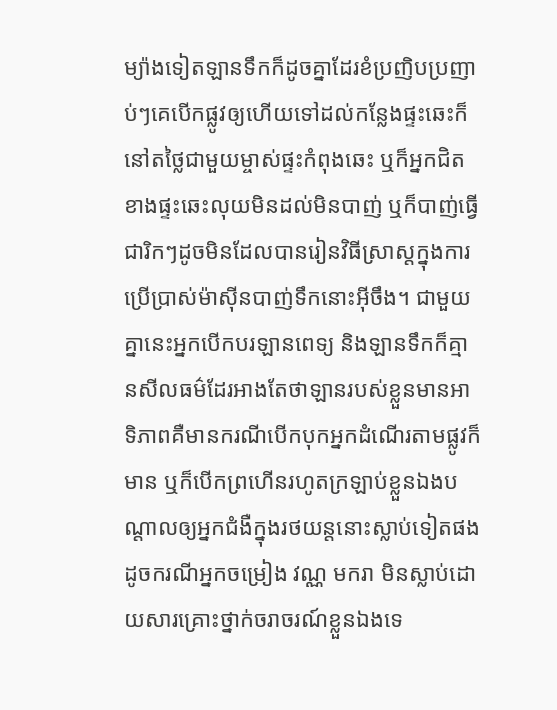ម្យ៉ាងទៀតឡានទឹកក៏ដូចគ្នាដែរខំប្រញិបប្រញាប់ៗគេបើកផ្លូវឲ្យហើយទៅដល់កន្លែងផ្ទះឆេះក៏នៅតថ្លៃជាមួយម្ចាស់ផ្ទះកំពុងឆេះ ឬក៏អ្នកជិតខាងផ្ទះឆេះលុយមិនដល់មិនបាញ់ ឬក៏បាញ់ធ្វើជារិកៗដូចមិនដែលបានរៀនវិធីសា្រស្តក្នុងការប្រើប្រាស់ម៉ាស៊ីនបាញ់ទឹកនោះអ៊ីចឹង។ ជាមួយគ្នានេះអ្នកបើកបរឡានពេទ្យ និងឡានទឹកក៏គ្មានសីលធម៌ដែរអាងតែថាឡានរបស់ខ្លួនមានអាទិភាពគឺមានករណីបើកបុកអ្នកដំណើរតាមផ្លូវក៏មាន ឬក៏បើកព្រហើនរហូតក្រឡាប់ខ្លួនឯងបណ្តាលឲ្យអ្នកជំងឺក្នុងរថយន្តនោះស្លាប់ទៀតផងដូចករណីអ្នកចម្រៀង វណ្ណ មករា មិនស្លាប់ដោយសារគ្រោះថ្នាក់ចរាចរណ៍ខ្លួនឯងទេ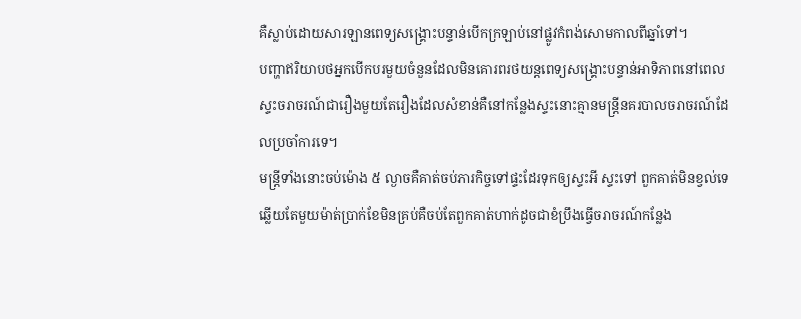គឺស្លាប់ដោយសារឡានពេទ្យសង្គ្រោះបន្ទាន់បើកក្រឡាប់នៅផ្លូវកំពង់សោមកាលពីឆ្នាំទៅ។
បញ្ហាឥរិយាបថអ្នកបើកបរមួយចំនួនដែលមិនគោរពរថយន្តពេទ្យសង្គ្រោះបន្ទាន់អាទិភាពនៅពេលស្ទះចរាចរណ៍ជារឿងមួយតែរឿងដែលសំខាន់គឺនៅកន្លែងស្ទះនោះគ្មានមន្ត្រីនគរបាលចរាចរណ៍ដែលប្រចាំការទេ។
មន្ត្រីទាំងនោះចប់ម៉ោង ៥ ល្ងាចគឺគាត់ចប់ភារកិច្ចទៅផ្ទះដែរទុកឲ្យស្ទះអី ស្ទះទៅ ពួកគាត់មិនខ្វល់ទេឆ្លើយតែមួយម៉ាត់ប្រាក់ខែមិនគ្រប់គឺចប់តែពួកគាត់ហាក់ដូចជាខំប្រឹងធ្វើចរាចរណ៍កន្លែង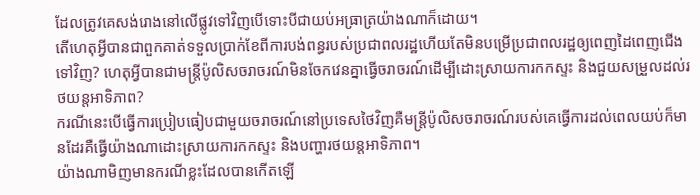ដែលត្រូវគេសង់រោងនៅលើផ្លូវទៅវិញបើទោះបីជាយប់អធ្រាត្រយ៉ាងណាក៏ដោយ។
តើហេតុអ្វីបានជាពួកគាត់ទទួលប្រាក់ខែពីការបង់ពន្ធរបស់ប្រជាពលរដ្ឋហើយតែមិនបម្រើប្រជាពលរដ្ឋឲ្យពេញដៃពេញជើងទៅវិញ? ហេតុអ្វីបានជាមន្ត្រីប៉ូលិសចរាចរណ៍មិនចែកវេនគ្នាធ្វើចរាចរណ៍ដើម្បីដោះស្រាយការកកស្ទះ និងជួយសម្រួលដល់រថយន្តអាទិភាព?
ករណីនេះបើធ្វើការប្រៀបធៀបជាមួយចរាចរណ៍នៅប្រទេសថៃវិញគឺមន្ត្រីប៉ូលិសចរាចរណ៍របស់គេធ្វើការដល់ពេលយប់ក៏មានដែរគឺធ្វើយ៉ាងណាដោះស្រាយការកកស្ទះ និងបញ្ហារថយន្តអាទិភាព។
យ៉ាងណាមិញមានករណីខ្លះដែលបានកើតឡើ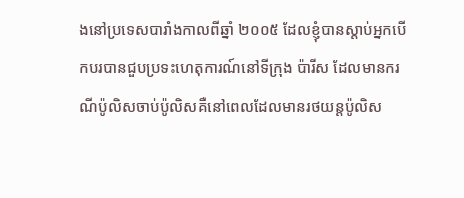ងនៅប្រទេសបារាំងកាលពីឆ្នាំ ២០០៥ ដែលខ្ញុំបានស្តាប់អ្នកបើកបរបានជួបប្រទះហេតុការណ៍នៅទីក្រុង ប៉ារីស ដែលមានករណីប៉ូលិសចាប់ប៉ូលិសគឺនៅពេលដែលមានរថយន្តប៉ូលិស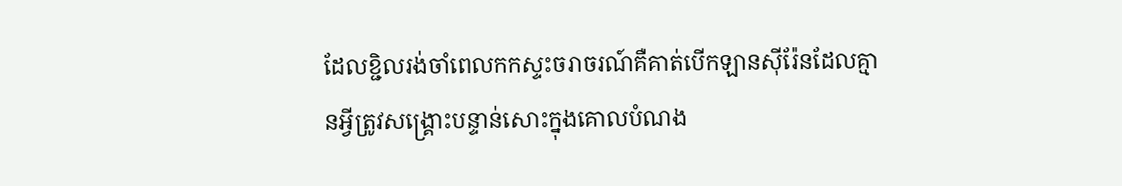ដែលខ្ជិលរង់ចាំពេលកកស្ទះចរាចរណ៍គឺគាត់បើកឡានស៊ីរ៉ែនដែលគ្មានអ្វីត្រូវសង្គ្រោះបន្ទាន់សោះក្នុងគោលបំណង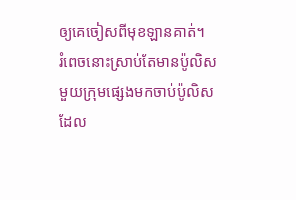ឲ្យគេចៀសពីមុខឡានគាត់។
រំពេចនោះស្រាប់តែមានប៉ូលិសមួយក្រុមផ្សេងមកចាប់ប៉ូលិសដែល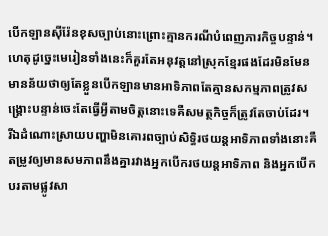បើកឡានស៊ីរ៉ែនខុសច្បាប់នោះព្រោះគ្មានករណីបំពេញភារកិច្ចបន្ទាន់។ ហេតុដូច្នេះមេរៀនទាំងនេះក៏គួរតែអនុវត្តនៅស្រុកខ្មែរផងដែរមិនមែនមានន័យថាឲ្យតែខ្លួនបើកឡានមានអាទិភាពតែគ្មានសកម្មភាពត្រូវសង្គ្រោះបន្ទាន់ចេះតែធ្វើអ្វីតាមចិត្តនោះទេគឺសមត្ថកិច្ចក៏ត្រូវតែចាប់ដែរ។
រីឯដំណោះស្រាយបញ្ហាមិនគោរពច្បាប់សិទ្ធិរថយន្តអាទិភាពទាំងនោះគឺតម្រូវឲ្យមានសមភាពនឹងគ្នារវាងអ្នកបើករថយន្តអាទិភាព និងអ្នកបើកបរតាមផ្លូវសា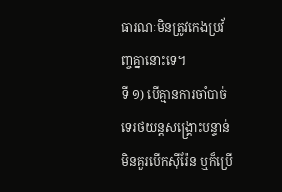ធារណៈមិនត្រូវកេងប្រវ័ញ្ចគ្នានោះទេ។
ទី ១) បើគ្មានការចាំបាច់ទេរថយន្តសង្គ្រោះបន្ទាន់មិនគួរបើកស៊ីរ៉ែន ឬក៏ប្រើ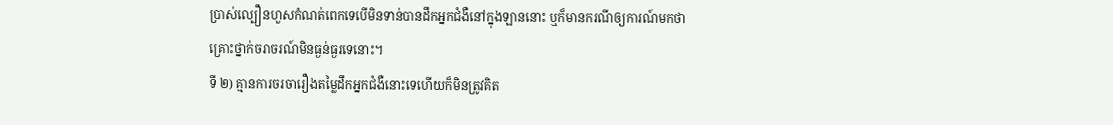ប្រាស់ល្បឿនហួសកំណត់ពេកទេបើមិនទាន់បានដឹកអ្នកជំងឺនៅក្នុងឡាននោះ ឬក៏មានករណីឲ្យការណ៍មកថាគ្រោះថ្នាក់ចរាចរណ៍មិនធ្ងន់ធ្ងរទេនោះ។
ទី ២) គ្មានការចរចារឿងតម្លៃដឹកអ្នកជំងឺនោះទេហើយក៏មិនត្រូវគិត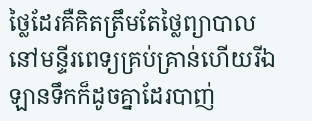ថ្លៃដែរគឺគិតត្រឹមតែថ្លៃព្យាបាលនៅមន្ទីរពេទ្យគ្រប់គ្រាន់ហើយរីឯឡានទឹកក៏ដូចគ្នាដែរបាញ់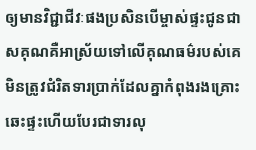ឲ្យមានវិជ្ជាជីវៈផងប្រសិនបើម្ចាស់ផ្ទះជូនជាសគុណគឺអាស្រ័យទៅលើគុណធម៌របស់គេមិនត្រូវជំរិតទារប្រាក់ដែលគ្នាកំពុងរងគ្រោះឆេះផ្ទះហើយបែរជាទារលុ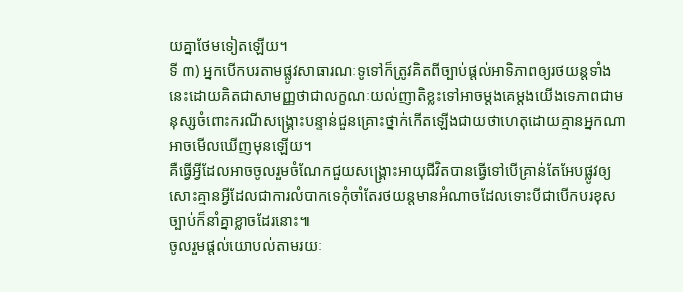យគ្នាថែមទៀតឡើយ។
ទី ៣) អ្នកបើកបរតាមផ្លូវសាធារណៈទូទៅក៏ត្រូវគិតពីច្បាប់ផ្តល់អាទិភាពឲ្យរថយន្តទាំងនេះដោយគិតជាសាមញ្ញថាជាលក្ខណៈយល់ញាតិខ្លះទៅអាចម្តងគេម្តងយើងទេភាពជាមនុស្សចំពោះករណីសង្គ្រោះបន្ទាន់ជួនគ្រោះថ្នាក់កើតឡើងជាយថាហេតុដោយគ្មានអ្នកណាអាចមើលឃើញមុនឡើយ។
គឺធ្វើអ្វីដែលអាចចូលរួមចំណែកជួយសង្គ្រោះអាយុជីវិតបានធ្វើទៅបើគ្រាន់តែអែបផ្លូវឲ្យសោះគ្មានអ្វីដែលជាការលំបាកទេកុំចាំតែរថយន្តមានអំណាចដែលទោះបីជាបើកបរខុសច្បាប់ក៏នាំគ្នាខ្លាចដែរនោះ៕
ចូលរួមផ្តល់យោបល់តាមរយៈ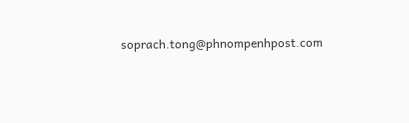soprach.tong@phnompenhpost.com